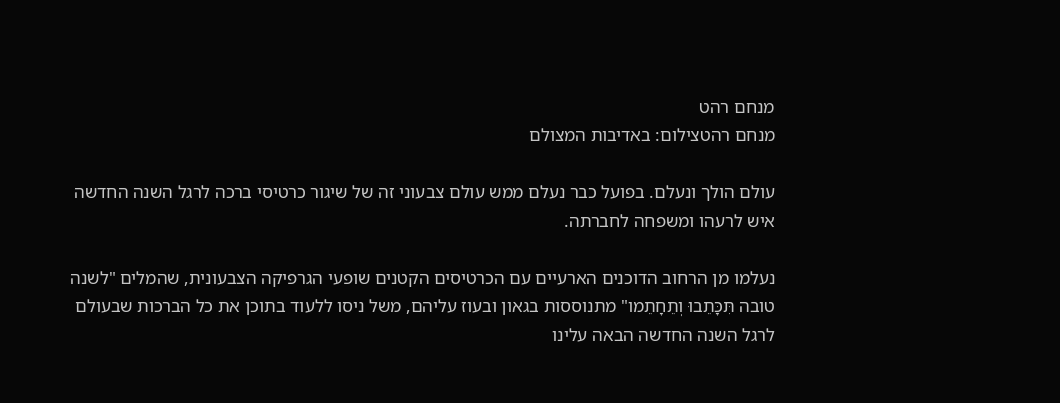מנחם רהט
מנחם רהטצילום: באדיבות המצולם

עולם הולך ונעלם. בפועל כבר נעלם ממש עולם צבעוני זה של שיגור כרטיסי ברכה לרגל השנה החדשה איש לרעהו ומשפחה לחברתה.

נעלמו מן הרחוב הדוכנים הארעיים עם הכרטיסים הקטנים שופעי הגרפיקה הצבעונית, שהמלים "לשנה טובה תִּכָּתֵבוּ וְתֵחָתֵמו" מתנוססות בגאון ובעוז עליהם, משל ניסו ללעוד בתוכן את כל הברכות שבעולם לרגל השנה החדשה הבאה עלינו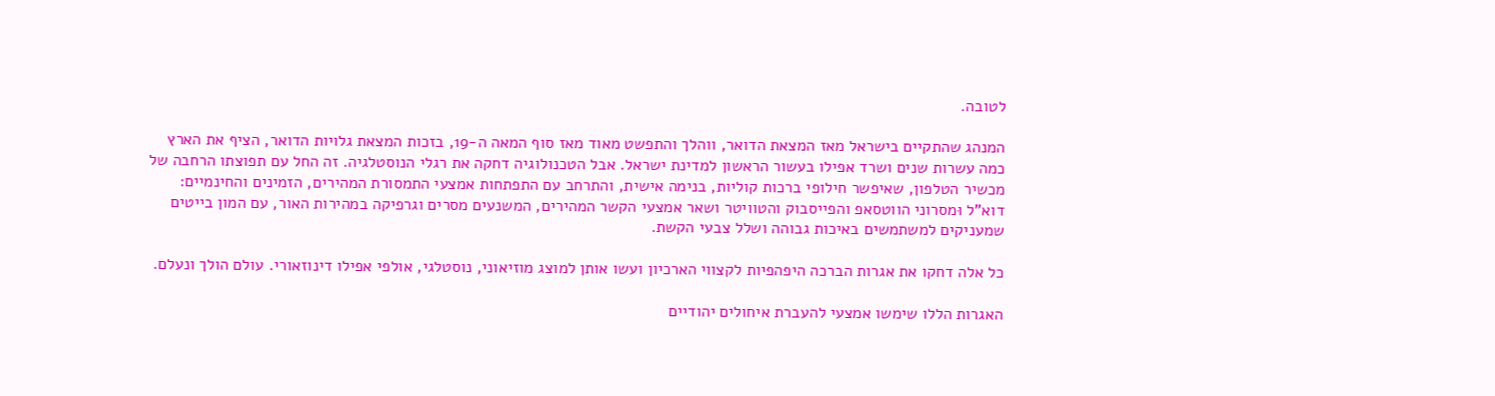לטובה.

המנהג שהתקיים בישראל מאז המצאת הדואר, ווהלך והתפשט מאוד מאז סוף המאה ה-19, בזכות המצאת גלויות הדואר, הציף את הארץ כמה עשרות שנים ושרד אפילו בעשור הראשון למדינת ישראל. אבל הטכנולוגיה דחקה את רגלי הנוסטלגיה. זה החל עם תפוצתו הרחבה של מכשיר הטלפון, שאיפשר חילופי ברכות קוליות, בנימה אישית, והתרחב עם התפתחות אמצעי התמסורת המהירים, הזמינים והחינמיים: דוא"ל וּמסרוני הווטסאפ והפייסבוק והטוויטר ושאר אמצעי הקשר המהירים, המשנעים מסרים וגרפיקה במהירות האור, עם המון בייטים שמעניקים למשתמשים באיכות גבוהה ושלל צבעי הקשת.

כל אלה דחקו את אגרות הברכה היפהפיות לקצווי הארכיון ועשו אותן למוצג מוזיאוני, נוסטלגי, אולפי אפילו דינוזאורי. עולם הולך ונעלם.

האגרות הללו שימשו אמצעי להעברת איחולים יהודיים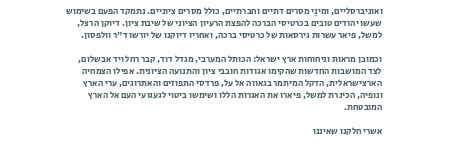ואוניברסליים, ומינֵי מסרים דתיים וחברתיים, כולל מסרים ציוניים. נתמקד הפעם בשימוש שעשו יהודים טובים בכרטיסי הברכה להפצת הרעיון הציוני של שיבת ציון. דיוקן הרצל, למשל, פיאר עשרות גירסאות של כרטיסי ברכה, ואחריו דיוקנו של יורשו ד"ר וולפסון.

וכמובן מראות וניחוחות ארץ ישראל: הכותל המערבי, מגדל דוד, קבר רחל ויד אבשלום, לצד המושבות החדשות שהקימו אגודות חובבי ציון והתנועה הציונית. אפילו הצמחיה הארצישראלית, הדקל המיתמר בגאווה אל על, פרדסי התפוזים והאתרוגים, ערי הארץ ונופיה, הכינרת למשל, פיארו את האגרות הללו ושימשו ביטוי לגעגועי העם אל הארץ המובטחת.

אשרי חלקנו שאיננו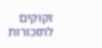זקוקים לתזכורות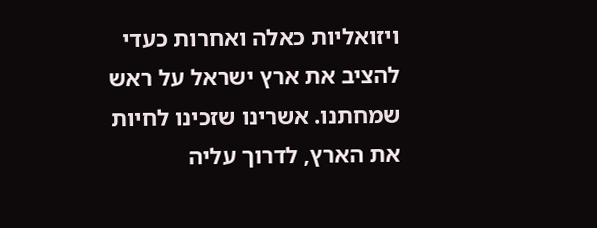ויזואליות כאלה ואחרות כעדי להציב את ארץ ישראל על ראש שמחתנו. אשרינו שזכינו לחיות את הארץ, לדרוך עליה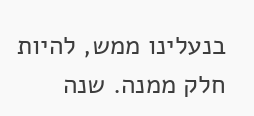בנעלינו ממש, להיות חלק ממנה. שנה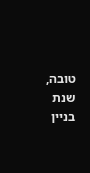טובה, שנת בניין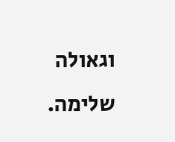וגאולה שלימה.